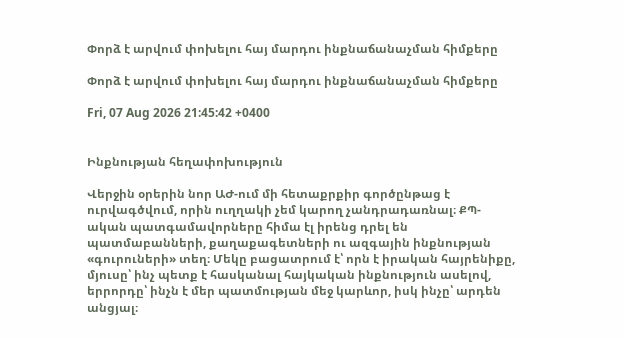Փորձ է արվում փոխելու հայ մարդու ինքնաճանաչման հիմքերը

Փորձ է արվում փոխելու հայ մարդու ինքնաճանաչման հիմքերը

Fri, 07 Aug 2026 21:45:42 +0400


Ինքնության հեղափոխություն

Վերջին օրերին նոր ԱԺ-ում մի հետաքրքիր գործընթաց է ուրվագծվում, որին ուղղակի չեմ կարող չանդրադառնալ։ ՔՊ-ական պատգամավորները հիմա էլ իրենց դրել են պատմաբանների, քաղաքագետների ու ազգային ինքնության «գուրուների» տեղ։ Մեկը բացատրում է՝ որն է իրական հայրենիքը, մյուսը՝ ինչ պետք է հասկանալ հայկական ինքնություն ասելով, երրորդը՝ ինչն է մեր պատմության մեջ կարևոր, իսկ ինչը՝ արդեն անցյալ։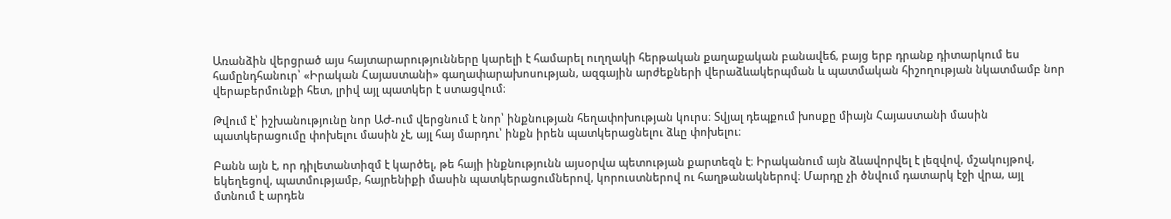Առանձին վերցրած այս հայտարարությունները կարելի է համարել ուղղակի հերթական քաղաքական բանավեճ, բայց երբ դրանք դիտարկում ես համընդհանուր՝ «Իրական Հայաստանի» գաղափարախոսության, ազգային արժեքների վերաձևակերպման և պատմական հիշողության նկատմամբ նոր վերաբերմունքի հետ, լրիվ այլ պատկեր է ստացվում։

Թվում է՝ իշխանությունը նոր ԱԺ-ում վերցնում է նոր՝ ինքնության հեղափոխության կուրս։ Տվյալ դեպքում խոսքը միայն Հայաստանի մասին պատկերացումը փոխելու մասին չէ, այլ հայ մարդու՝ ինքն իրեն պատկերացնելու ձևը փոխելու։

Բանն այն է, որ դիլետանտիզմ է կարծել, թե հայի ինքնությունն այսօրվա պետության քարտեզն է։ Իրականում այն ձևավորվել է լեզվով, մշակույթով, եկեղեցով, պատմությամբ, հայրենիքի մասին պատկերացումներով, կորուստներով ու հաղթանակներով։ Մարդը չի ծնվում դատարկ էջի վրա, այլ մտնում է արդեն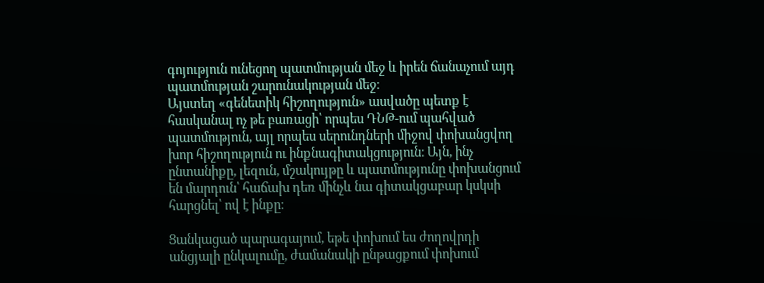գոյություն ունեցող պատմության մեջ և իրեն ճանաչում այդ պատմության շարունակության մեջ։
Այստեղ «գենետիկ հիշողություն» ասվածը պետք է հասկանալ ոչ թե բառացի՝ որպես ԴՆԹ-ում պահված պատմություն, այլ որպես սերունդների միջով փոխանցվող խոր հիշողություն ու ինքնագիտակցություն։ Այն, ինչ ընտանիքը, լեզուն, մշակույթը և պատմությունը փոխանցում են մարդուն՝ հաճախ դեռ մինչև նա գիտակցաբար կսկսի հարցնել՝ ով է ինքը։

Ցանկացած պարագայում, եթե փոխում ես ժողովրդի անցյալի ընկալումը, ժամանակի ընթացքում փոխում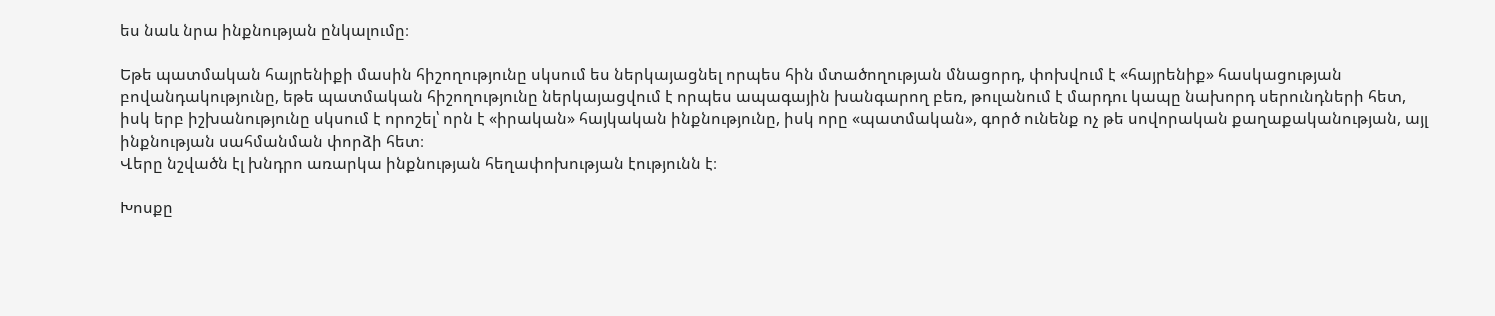ես նաև նրա ինքնության ընկալումը։

Եթե պատմական հայրենիքի մասին հիշողությունը սկսում ես ներկայացնել որպես հին մտածողության մնացորդ, փոխվում է «հայրենիք» հասկացության բովանդակությունը, եթե պատմական հիշողությունը ներկայացվում է որպես ապագային խանգարող բեռ, թուլանում է մարդու կապը նախորդ սերունդների հետ, իսկ երբ իշխանությունը սկսում է որոշել՝ որն է «իրական» հայկական ինքնությունը, իսկ որը «պատմական», գործ ունենք ոչ թե սովորական քաղաքականության, այլ ինքնության սահմանման փորձի հետ։
Վերը նշվածն էլ խնդրո առարկա ինքնության հեղափոխության էությունն է։

Խոսքը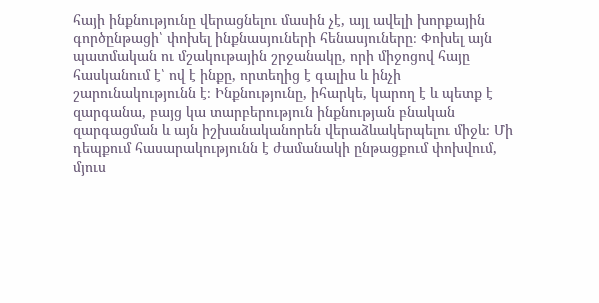հայի ինքնությունը վերացնելու մասին չէ, այլ ավելի խորքային գործընթացի՝ փոխել ինքնասյուների հենասյուները։ Փոխել այն պատմական ու մշակութային շրջանակը, որի միջոցով հայը հասկանում է՝ ով է ինքը, որտեղից է գալիս և ինչի շարունակությունն է։ Ինքնությունը, իհարկե, կարող է և պետք է զարգանա, բայց կա տարբերություն ինքնության բնական զարգացման և այն իշխանականորեն վերաձևակերպելու միջև։ Մի դեպքում հասարակությունն է ժամանակի ընթացքում փոխվում, մյուս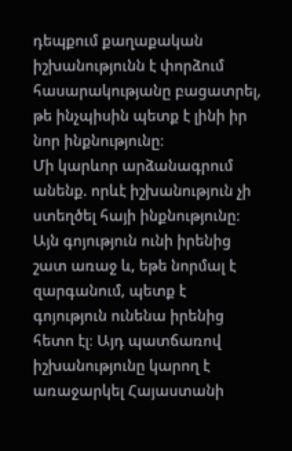դեպքում քաղաքական իշխանությունն է փորձում հասարակությանը բացատրել, թե ինչպիսին պետք է լինի իր նոր ինքնությունը։
Մի կարևոր արձանագրում անենք. որևէ իշխանություն չի ստեղծել հայի ինքնությունը։ Այն գոյություն ունի իրենից շատ առաջ և, եթե նորմալ է զարգանում, պետք է գոյություն ունենա իրենից հետո էլ։ Այդ պատճառով իշխանությունը կարող է առաջարկել Հայաստանի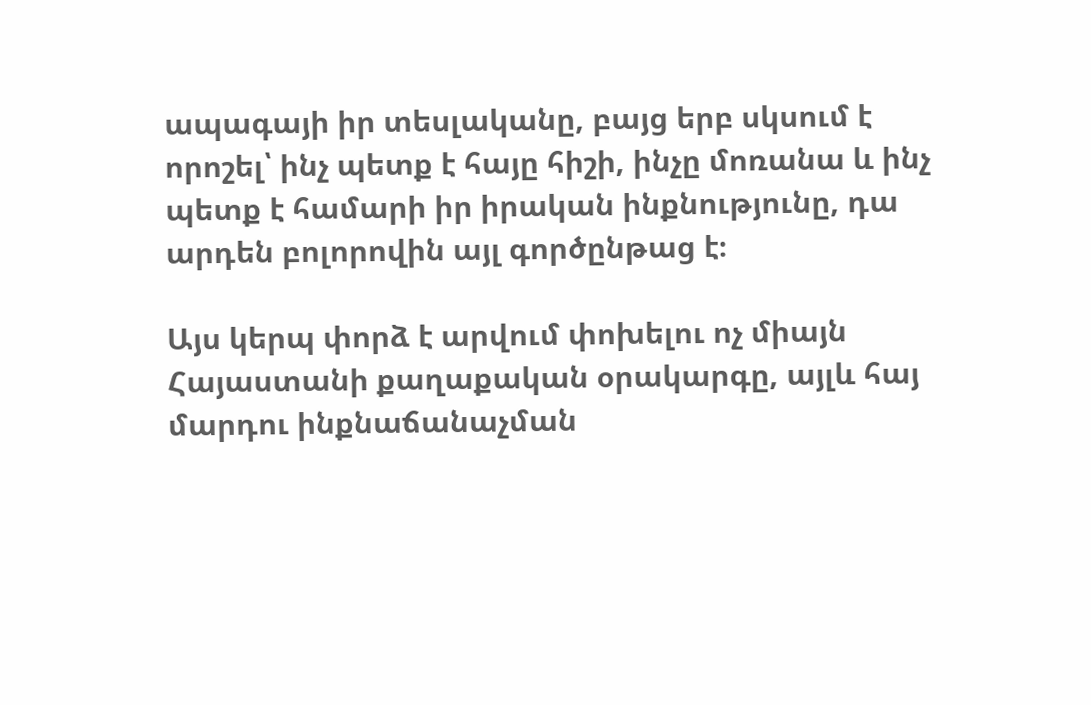ապագայի իր տեսլականը, բայց երբ սկսում է որոշել՝ ինչ պետք է հայը հիշի, ինչը մոռանա և ինչ պետք է համարի իր իրական ինքնությունը, դա արդեն բոլորովին այլ գործընթաց է։

Այս կերպ փորձ է արվում փոխելու ոչ միայն Հայաստանի քաղաքական օրակարգը, այլև հայ մարդու ինքնաճանաչման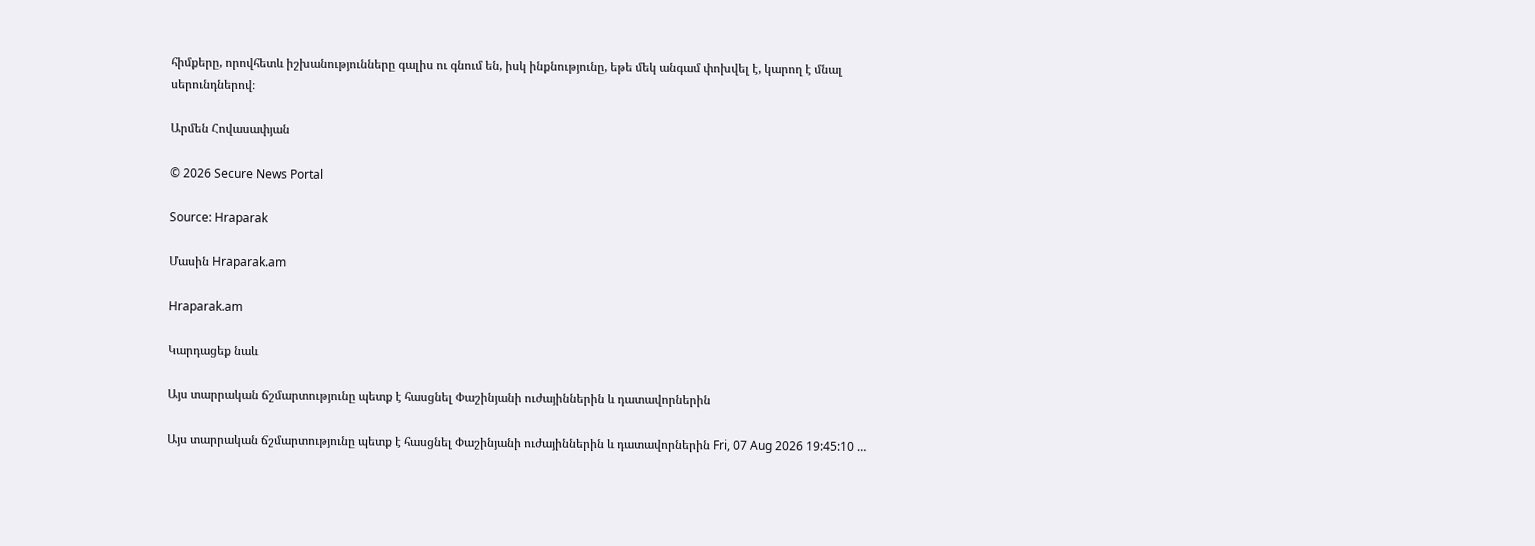հիմքերը, որովհետև իշխանությունները գալիս ու գնում են, իսկ ինքնությունը, եթե մեկ անգամ փոխվել է, կարող է մնալ սերունդներով։

Արմեն Հովասափյան

© 2026 Secure News Portal

Source: Hraparak

Մասին Hraparak.am

Hraparak.am

Կարդացեք նաև

Այս տարրական ճշմարտությունը պետք է հասցնել Փաշինյանի ուժայիններին և դատավորներին

Այս տարրական ճշմարտությունը պետք է հասցնել Փաշինյանի ուժայիններին և դատավորներին Fri, 07 Aug 2026 19:45:10 …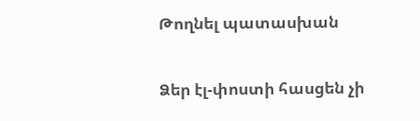Թողնել պատասխան

Ձեր էլ-փոստի հասցեն չի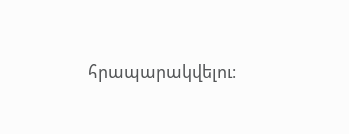հրապարակվելու։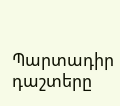Պարտադիր դաշտերը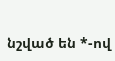նշված են *-ով